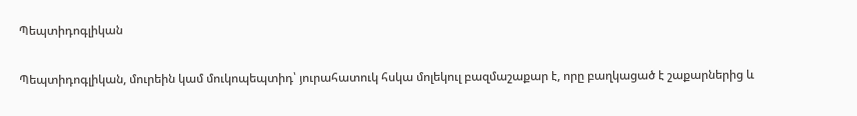Պեպտիդոգլիկան

Պեպտիդոգլիկան, մուրեին կամ մուկոպեպտիդ՝ յուրահատուկ հսկա մոլեկուլ բազմաշաքար է, որը բաղկացած է շաքարներից և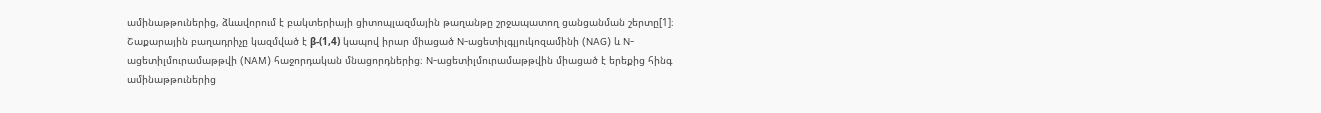ամինաթթուներից, ձևավորում է բակտերիայի ցիտոպլազմային թաղանթը շրջապատող ցանցանման շերտը[1]։ Շաքարային բաղադրիչը կազմված է β-(1,4) կապով իրար միացած N-ացետիլգլյուկոզամինի (NAG) և N-ացետիլմուրամաթթվի (NAM) հաջորդական մնացորդներից։ N-ացետիլմուրամաթթվին միացած է երեքից հինգ ամինաթթուներից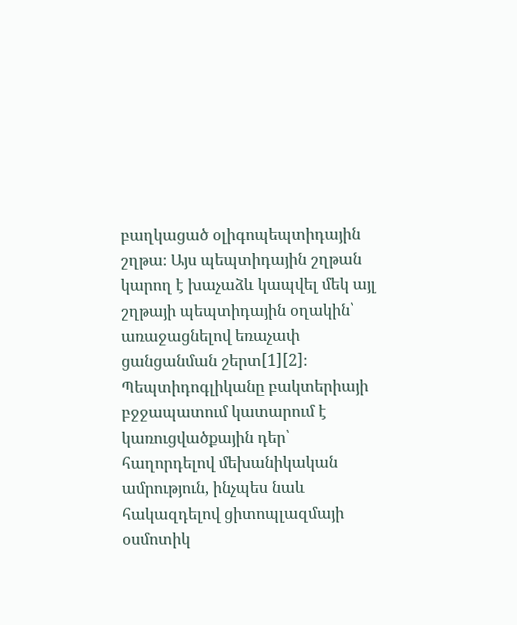բաղկացած օլիգոպեպտիդային շղթա։ Այս պեպտիդային շղթան կարող է խաչաձև կապվել մեկ այլ շղթայի պեպտիդային օղակին՝ առաջացնելով եռաչափ ցանցանման շերտ[1][2]։ Պեպտիդոգլիկանը բակտերիայի բջջապատում կատարում է կառուցվածքային դեր՝ հաղորդելով մեխանիկական ամրություն, ինչպես նաև հակազդելով ցիտոպլազմայի օսմոտիկ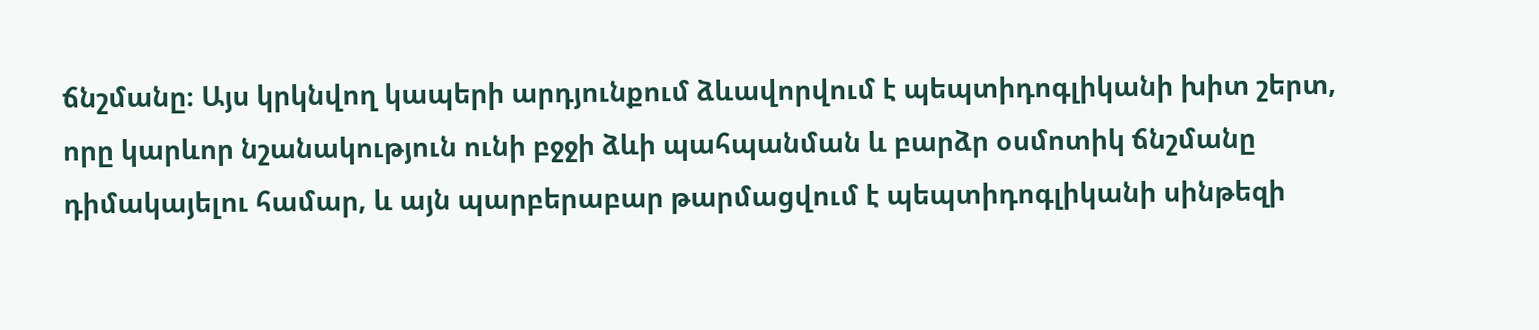ճնշմանը։ Այս կրկնվող կապերի արդյունքում ձևավորվում է պեպտիդոգլիկանի խիտ շերտ, որը կարևոր նշանակություն ունի բջջի ձևի պահպանման և բարձր օսմոտիկ ճնշմանը դիմակայելու համար, և այն պարբերաբար թարմացվում է պեպտիդոգլիկանի սինթեզի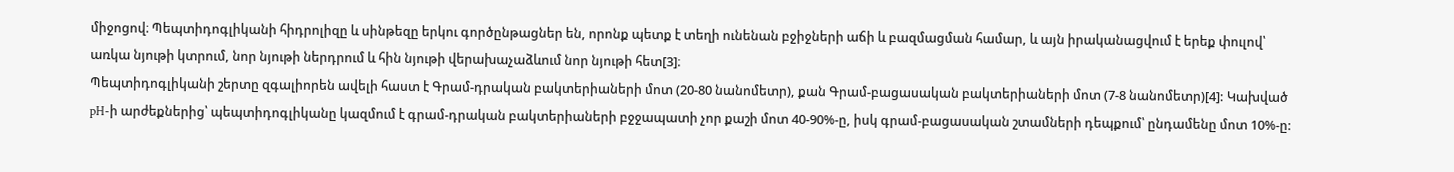միջոցով։ Պեպտիդոգլիկանի հիդրոլիզը և սինթեզը երկու գործընթացներ են, որոնք պետք է տեղի ունենան բջիջների աճի և բազմացման համար, և այն իրականացվում է երեք փուլով՝ առկա նյութի կտրում, նոր նյութի ներդրում և հին նյութի վերախաչաձևում նոր նյութի հետ[3]։
Պեպտիդոգլիկանի շերտը զգալիորեն ավելի հաստ է Գրամ-դրական բակտերիաների մոտ (20-80 նանոմետր), քան Գրամ-բացասական բակտերիաների մոտ (7-8 նանոմետր)[4]: Կախված pH-ի արժեքներից՝ պեպտիդոգլիկանը կազմում է գրամ-դրական բակտերիաների բջջապատի չոր քաշի մոտ 40-90%-ը, իսկ գրամ-բացասական շտամների դեպքում՝ ընդամենը մոտ 10%-ը: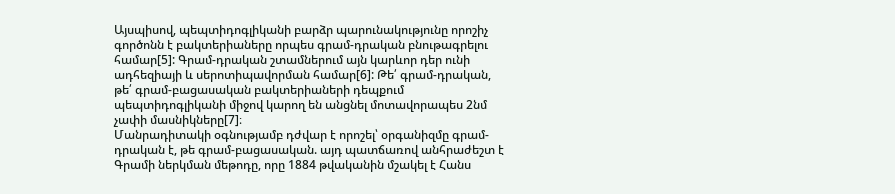Այսպիսով, պեպտիդոգլիկանի բարձր պարունակությունը որոշիչ գործոնն է բակտերիաները որպես գրամ-դրական բնութագրելու համար[5]: Գրամ-դրական շտամներում այն կարևոր դեր ունի ադհեզիայի և սերոտիպավորման համար[6]: Թե՛ գրամ-դրական, թե՛ գրամ-բացասական բակտերիաների դեպքում պեպտիդոգլիկանի միջով կարող են անցնել մոտավորապես 2նմ չափի մասնիկները[7]։
Մանրադիտակի օգնությամբ դժվար է որոշել՝ օրգանիզմը գրամ-դրական է, թե գրամ-բացասական. այդ պատճառով անհրաժեշտ է Գրամի ներկման մեթոդը, որը 1884 թվականին մշակել է Հանս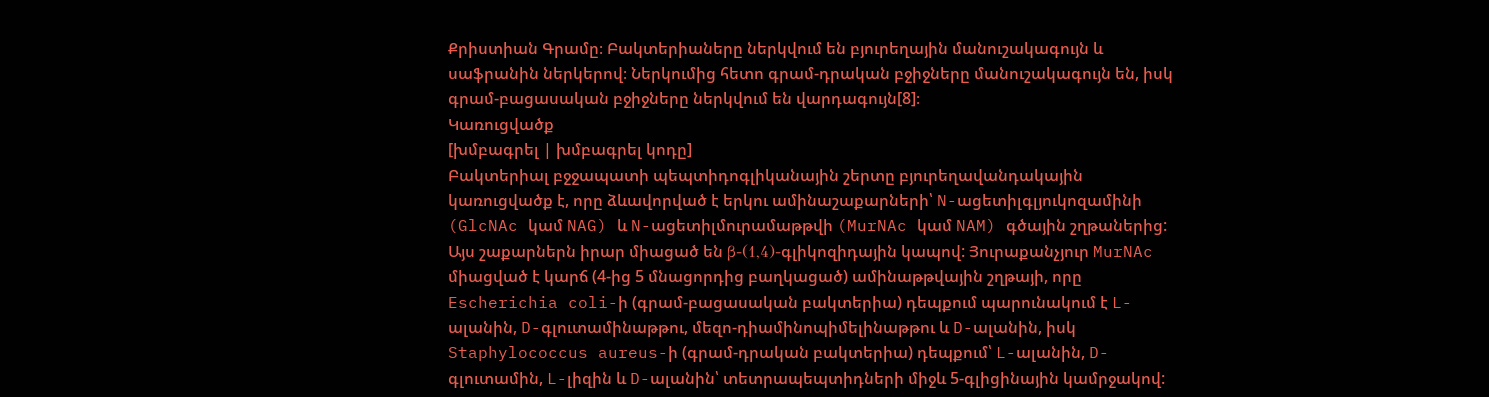Քրիստիան Գրամը։ Բակտերիաները ներկվում են բյուրեղային մանուշակագույն և սաֆրանին ներկերով։ Ներկումից հետո գրամ-դրական բջիջները մանուշակագույն են, իսկ գրամ-բացասական բջիջները ներկվում են վարդագույն[8]։
Կառուցվածք
[խմբագրել | խմբագրել կոդը]
Բակտերիալ բջջապատի պեպտիդոգլիկանային շերտը բյուրեղավանդակային կառուցվածք է, որը ձևավորված է երկու ամինաշաքարների՝ N-ացետիլգլյուկոզամինի (GlcNAc կամ NAG) և N-ացետիլմուրամաթթվի (MurNAc կամ NAM) գծային շղթաներից: Այս շաքարներն իրար միացած են β-(1,4)-գլիկոզիդային կապով: Յուրաքանչյուր MurNAc միացված է կարճ (4-ից 5 մնացորդից բաղկացած) ամինաթթվային շղթայի, որը Escherichia coli-ի (գրամ-բացասական բակտերիա) դեպքում պարունակում է L-ալանին, D-գլուտամինաթթու, մեզո-դիամինոպիմելինաթթու և D-ալանին, իսկ Staphylococcus aureus-ի (գրամ-դրական բակտերիա) դեպքում՝ L-ալանին, D-գլուտամին, L-լիզին և D-ալանին՝ տետրապեպտիդների միջև 5-գլիցինային կամրջակով: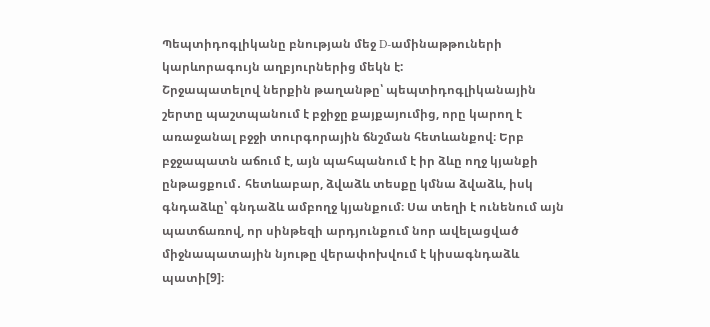Պեպտիդոգլիկանը բնության մեջ D-ամինաթթուների կարևորագույն աղբյուրներից մեկն է:
Շրջապատելով ներքին թաղանթը՝ պեպտիդոգլիկանային շերտը պաշտպանում է բջիջը քայքայումից, որը կարող է առաջանալ բջջի տուրգորային ճնշման հետևանքով։ Երբ բջջապատն աճում է, այն պահպանում է իր ձևը ողջ կյանքի ընթացքում․ հետևաբար, ձվաձև տեսքը կմնա ձվաձև, իսկ գնդաձևը՝ գնդաձև ամբողջ կյանքում։ Սա տեղի է ունենում այն պատճառով, որ սինթեզի արդյունքում նոր ավելացված միջնապատային նյութը վերափոխվում է կիսագնդաձև պատի[9]։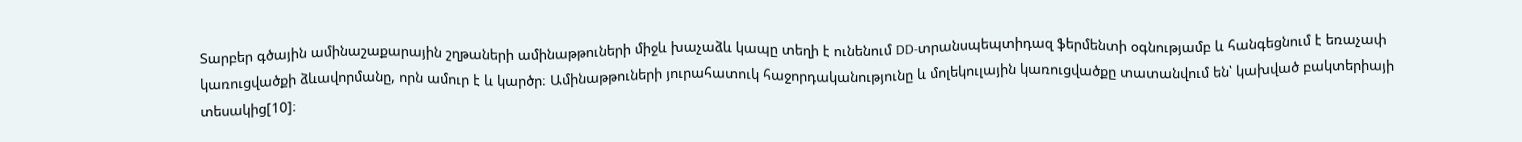Տարբեր գծային ամինաշաքարային շղթաների ամինաթթուների միջև խաչաձև կապը տեղի է ունենում DD-տրանսպեպտիդազ ֆերմենտի օգնությամբ և հանգեցնում է եռաչափ կառուցվածքի ձևավորմանը, որն ամուր է և կարծր։ Ամինաթթուների յուրահատուկ հաջորդականությունը և մոլեկուլային կառուցվածքը տատանվում են՝ կախված բակտերիայի տեսակից[10]։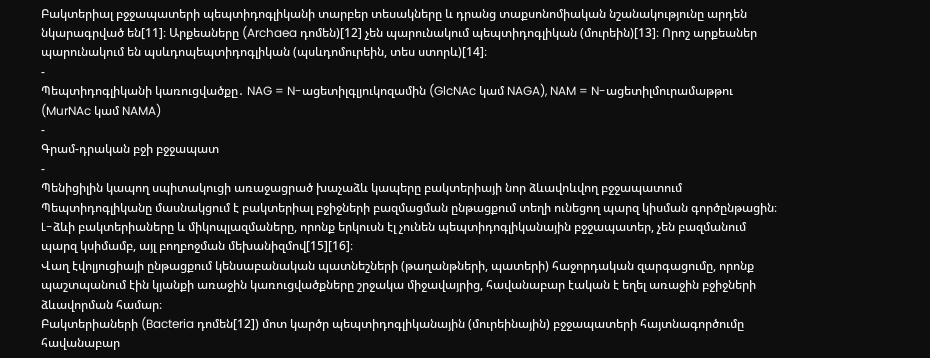Բակտերիալ բջջապատերի պեպտիդոգլիկանի տարբեր տեսակները և դրանց տաքսոնոմիական նշանակությունը արդեն նկարագրված են[11]։ Արքեաները (Archaea դոմեն)[12] չեն պարունակում պեպտիդոգլիկան (մուրեին)[13]։ Որոշ արքեաներ պարունակում են պսևդոպեպտիդոգլիկան (պսևդոմուրեին, տես ստորև)[14]։
-
Պեպտիդոգլիկանի կառուցվածքը․ NAG = N-ացետիլգլյուկոզամին (GlcNAc կամ NAGA), NAM = N-ացետիլմուրամաթթու (MurNAc կամ NAMA)
-
Գրամ-դրական բջի բջջապատ
-
Պենիցիլին կապող սպիտակուցի առաջացրած խաչաձև կապերը բակտերիայի նոր ձևավոևվող բջջապատում
Պեպտիդոգլիկանը մասնակցում է բակտերիալ բջիջների բազմացման ընթացքում տեղի ունեցող պարզ կիսման գործընթացին։ L-ձևի բակտերիաները և միկոպլազմաները, որոնք երկուսն էլ չունեն պեպտիդոգլիկանային բջջապատեր, չեն բազմանում պարզ կսիմամբ, այլ բողբոջման մեխանիզմով[15][16]։
Վաղ էվոլյուցիայի ընթացքում կենսաբանական պատնեշների (թաղանթների, պատերի) հաջորդական զարգացումը, որոնք պաշտպանում էին կյանքի առաջին կառուցվածքները շրջակա միջավայրից, հավանաբար էական է եղել առաջին բջիջների ձևավորման համար։
Բակտերիաների (Bacteria դոմեն[12]) մոտ կարծր պեպտիդոգլիկանային (մուրեինային) բջջապատերի հայտնագործումը հավանաբար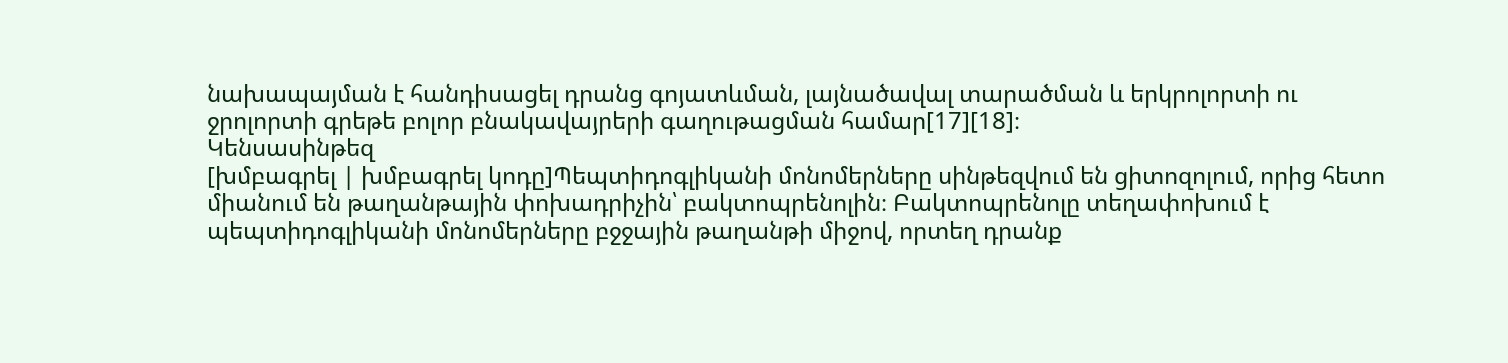նախապայման է հանդիսացել դրանց գոյատևման, լայնածավալ տարածման և երկրոլորտի ու ջրոլորտի գրեթե բոլոր բնակավայրերի գաղութացման համար[17][18]։
Կենսասինթեզ
[խմբագրել | խմբագրել կոդը]Պեպտիդոգլիկանի մոնոմերները սինթեզվում են ցիտոզոլում, որից հետո միանում են թաղանթային փոխադրիչին՝ բակտոպրենոլին։ Բակտոպրենոլը տեղափոխում է պեպտիդոգլիկանի մոնոմերները բջջային թաղանթի միջով, որտեղ դրանք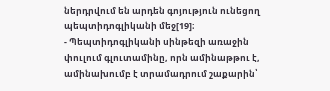ներդրվում են արդեն գոյություն ունեցող պեպտիդոգլիկանի մեջ[19]։
- Պեպտիդոգլիկանի սինթեզի առաջին փուլում գլուտամինը, որն ամինաթթու է, ամինախումբ է տրամադրում շաքարին՝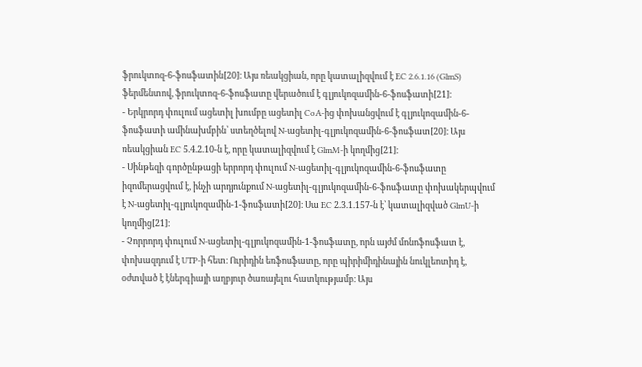ֆրուկտոզ-6-ֆոսֆատին[20]։ Այս ռեակցիան, որը կատալիզվում է EC 2.6.1.16 (GlmS) ֆերմենտով, ֆրուկտոզ-6-ֆոսֆատը վերածում է գլյուկոզամին-6-ֆոսֆատի[21]։
- Երկրորդ փուլում ացետիլ խումբը ացետիլ CoA-ից փոխանցվում է գլյուկոզամին-6-ֆոսֆատի ամինախմբին՝ ստեղծելով N-ացետիլ-գլյուկոզամին-6-ֆոսֆատ[20]։ Այս ռեակցիան EC 5.4.2.10-ն է, որը կատալիզվում է GlmM-ի կողմից[21]։
- Սինթեզի գործընթացի երրորդ փուլում N-ացետիլ-գլյուկոզամին-6-ֆոսֆատը իզոմերացվում է, ինչի արդյունքում N-ացետիլ-գլյուկոզամին-6-ֆոսֆատը փոխակերպվում է N-ացետիլ-գլյուկոզամին-1-ֆոսֆատի[20]։ Սա EC 2.3.1.157-ն է՝ կատալիզված GlmU-ի կողմից[21]։
- Չորրորդ փուլում N-ացետիլ-գլյուկոզամին-1-ֆոսֆատը, որն այժմ մոնոֆոսֆատ է, փոխազդում է UTP-ի հետ։ Ուրիդին եռֆոսֆատը, որը պիրիմիդինային նուկլեոտիդ է, օժտված է էներգիայի աղբյուր ծառայելու հատկությամբ։ Այս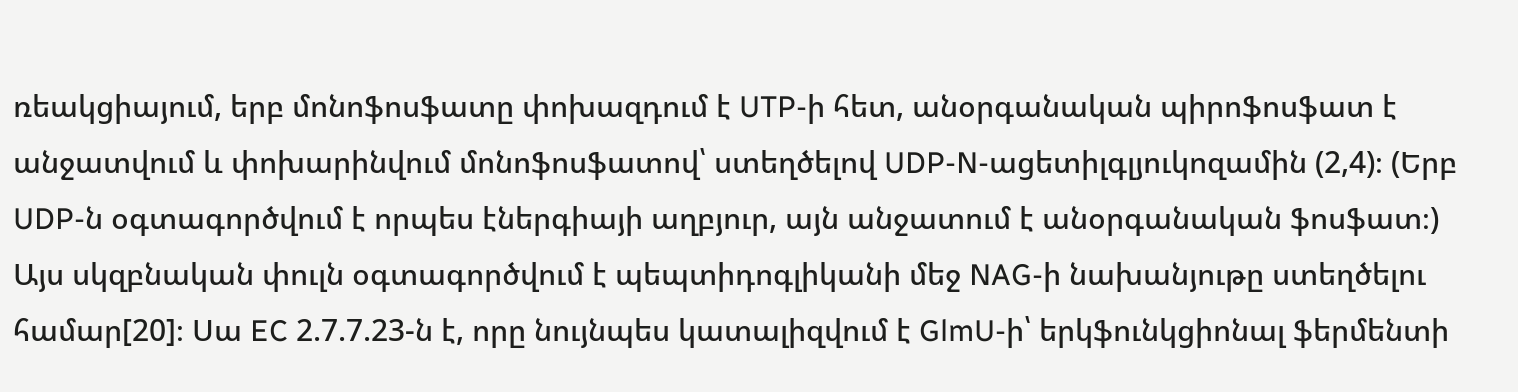ռեակցիայում, երբ մոնոֆոսֆատը փոխազդում է UTP-ի հետ, անօրգանական պիրոֆոսֆատ է անջատվում և փոխարինվում մոնոֆոսֆատով՝ ստեղծելով UDP-N-ացետիլգլյուկոզամին (2,4)։ (Երբ UDP-ն օգտագործվում է որպես էներգիայի աղբյուր, այն անջատում է անօրգանական ֆոսֆատ։) Այս սկզբնական փուլն օգտագործվում է պեպտիդոգլիկանի մեջ NAG-ի նախանյութը ստեղծելու համար[20]։ Սա EC 2.7.7.23-ն է, որը նույնպես կատալիզվում է GlmU-ի՝ երկֆունկցիոնալ ֆերմենտի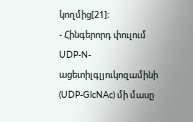կողմից[21]։
- Հինգերորդ փուլում UDP-N-ացետիլգլյուկոզամինի (UDP-GlcNAc) մի մասը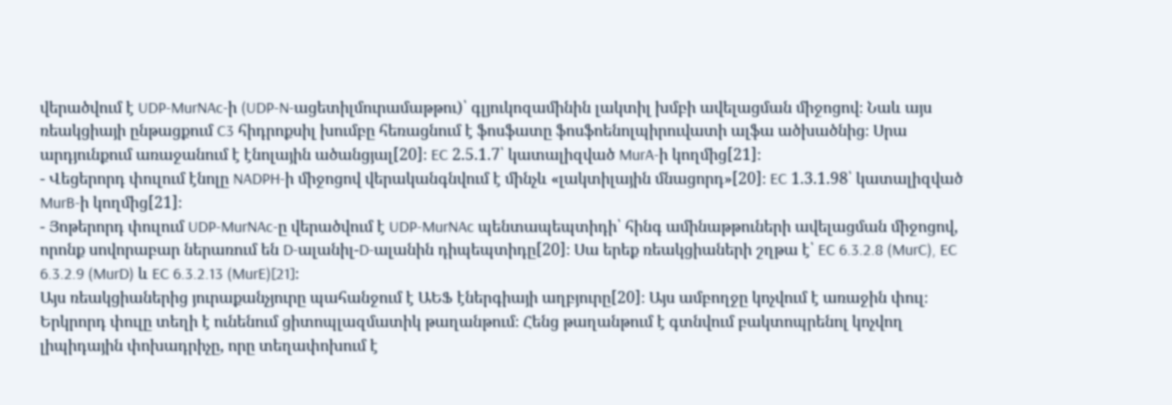վերածվում է UDP-MurNAc-ի (UDP-N-ացետիլմուրամաթթու)՝ գլյուկոզամինին լակտիլ խմբի ավելացման միջոցով։ Նաև այս ռեակցիայի ընթացքում C3 հիդրոքսիլ խումբը հեռացնում է ֆոսֆատը ֆոսֆոենոլպիրուվատի ալֆա ածխածնից։ Սրա արդյունքում առաջանում է էնոլային ածանցյալ[20]։ EC 2.5.1.7՝ կատալիզված MurA-ի կողմից[21]։
- Վեցերորդ փուլում էնոլը NADPH-ի միջոցով վերականգնվում է մինչև «լակտիլային մնացորդ»[20]։ EC 1.3.1.98՝ կատալիզված MurB-ի կողմից[21]։
- Յոթերորդ փուլում UDP-MurNAc-ը վերածվում է UDP-MurNAc պենտապեպտիդի՝ հինգ ամինաթթուների ավելացման միջոցով, որոնք սովորաբար ներառում են D-ալանիլ-D-ալանին դիպեպտիդը[20]։ Սա երեք ռեակցիաների շղթա է՝ EC 6.3.2.8 (MurC), EC 6.3.2.9 (MurD) և EC 6.3.2.13 (MurE)[21]։
Այս ռեակցիաներից յուրաքանչյուրը պահանջում է ԱԵՖ էներգիայի աղբյուրը[20]։ Այս ամբողջը կոչվում է առաջին փուլ։
Երկրորդ փուլը տեղի է ունենում ցիտոպլազմատիկ թաղանթում։ Հենց թաղանթում է գտնվում բակտոպրենոլ կոչվող լիպիդային փոխադրիչը, որը տեղափոխում է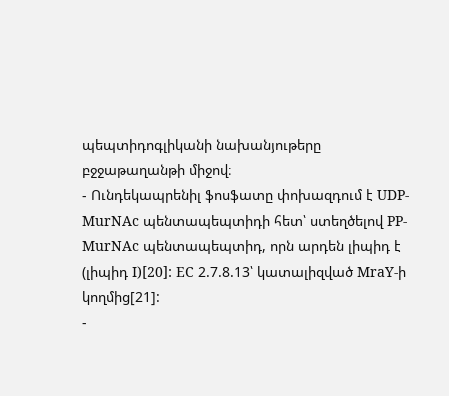պեպտիդոգլիկանի նախանյութերը բջջաթաղանթի միջով։
- Ունդեկապրենիլ ֆոսֆատը փոխազդում է UDP-MurNAc պենտապեպտիդի հետ՝ ստեղծելով PP-MurNAc պենտապեպտիդ, որն արդեն լիպիդ է (լիպիդ I)[20]: EC 2.7.8.13՝ կատալիզված MraY-ի կողմից[21]:
-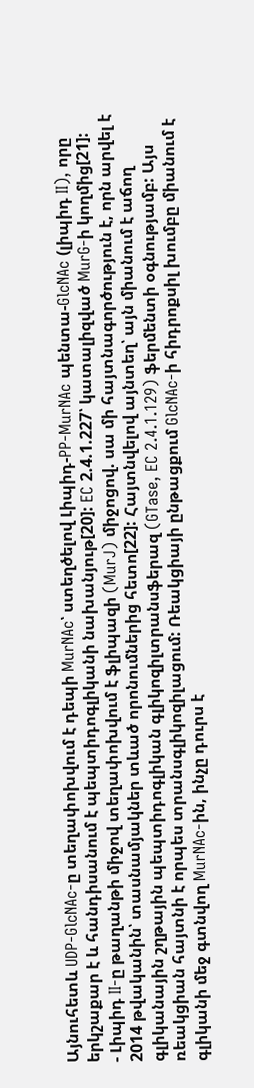Այնուհետև UDP-GlcNAc-ը տեղափոխվում է դեպի MurNAc՝ ստեղծելով Լիպիդ-PP-MurNAc պենտա-GlcNAc (լիպիդ II), որը երկշաքար է և հանդիսանում է պեպտիդոգլիկանի նախանյութ[20]: EC 2.4.1.227՝ կատալիզված MurG-ի կողմից[21]:
- Լիպիդ II-ը թաղանթի միջով տեղափոխվում է ֆլիպազի (MurJ) միջոցով. սա մի հայտնագործություն է, որն արվել է 2014 թվականին՝ տասնամյակներ տևած որոնումներից հետո[22]: Հայտնվելով այնտեղ՝ այն միանում է աճող գլիկանային շղթային պեպտիդոգլիկան գլիկոզիլտրանսֆերազ (GTase, EC 2.4.1.129) ֆերմենտի օգնությամբ: Այս ռեակցիան հայտնի է որպես տրանսգլիկոզիլացում: Ռեակցիայի ընթացքում GlcNAc-ի հիդրոքսիլ խումբը միանում է գլիկանի մեջ գտնվող MurNAc-ին, ինչը դուրս է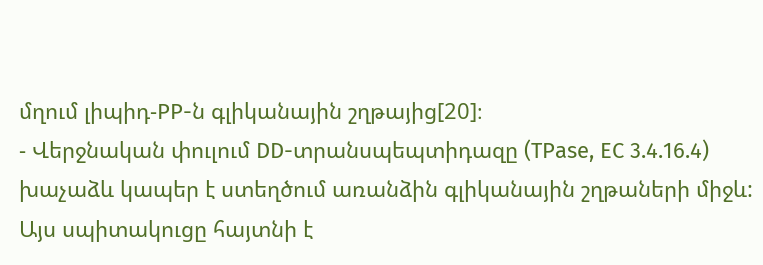մղում լիպիդ-PP-ն գլիկանային շղթայից[20]։
- Վերջնական փուլում DD-տրանսպեպտիդազը (TPase, EC 3.4.16.4) խաչաձև կապեր է ստեղծում առանձին գլիկանային շղթաների միջև: Այս սպիտակուցը հայտնի է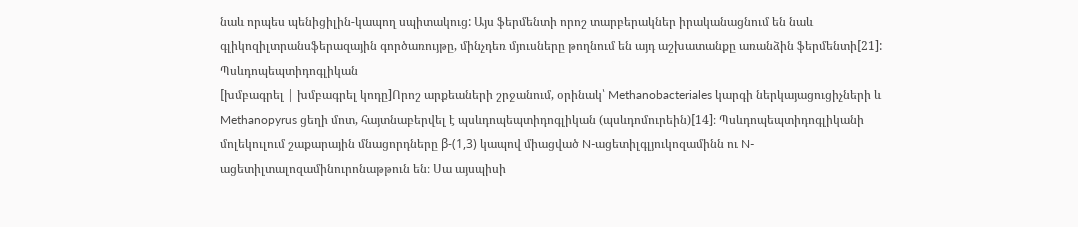նաև որպես պենիցիլին-կապող սպիտակուց: Այս ֆերմենտի որոշ տարբերակներ իրականացնում են նաև գլիկոզիլտրանսֆերազային գործառույթը, մինչդեռ մյուսները թողնում են այդ աշխատանքը առանձին ֆերմենտի[21]:
Պսևդոպեպտիդոգլիկան
[խմբագրել | խմբագրել կոդը]Որոշ արքեաների շրջանում, օրինակ՝ Methanobacteriales կարգի ներկայացուցիչների և Methanopyrus ցեղի մոտ, հայտնաբերվել է պսևդոպեպտիդոգլիկան (պսևդոմուրեին)[14]։ Պսևդոպեպտիդոգլիկանի մոլեկուլում շաքարային մնացորդները β-(1,3) կապով միացված N-ացետիլգլյուկոզամինն ու N-ացետիլտալոզամինուրոնաթթուն են։ Սա այսպիսի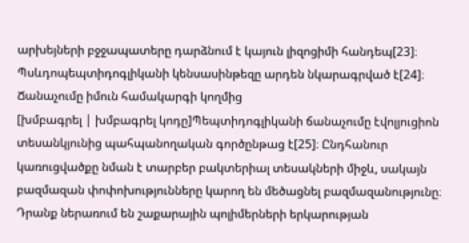արխեյների բջջապատերը դարձնում է կայուն լիզոցիմի հանդեպ[23]։ Պսևդոպեպտիդոգլիկանի կենսասինթեզը արդեն նկարագրված է[24]։
Ճանաչումը իմուն համակարգի կողմից
[խմբագրել | խմբագրել կոդը]Պեպտիդոգլիկանի ճանաչումը էվոլյուցիոն տեսանկյունից պահպանողական գործընթաց է[25]։ Ընդհանուր կառուցվածքը նման է տարբեր բակտերիալ տեսակների միջև, սակայն բազմազան փոփոխությունները կարող են մեծացնել բազմազանությունը։ Դրանք ներառում են շաքարային պոլիմերների երկարության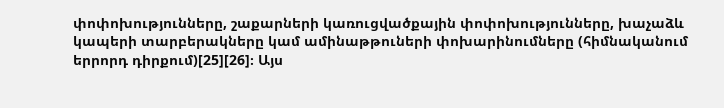փոփոխությունները, շաքարների կառուցվածքային փոփոխությունները, խաչաձև կապերի տարբերակները կամ ամինաթթուների փոխարինումները (հիմնականում երրորդ դիրքում)[25][26]։ Այս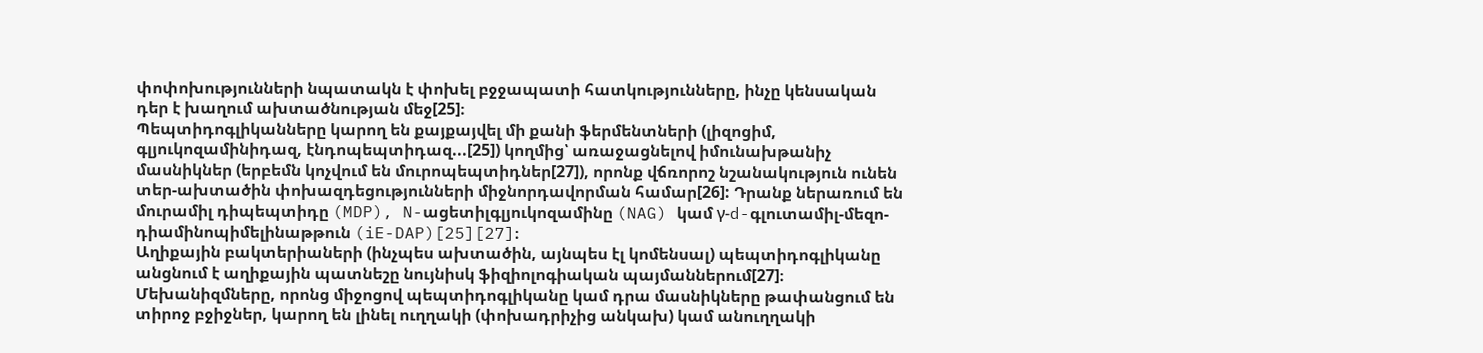փոփոխությունների նպատակն է փոխել բջջապատի հատկությունները, ինչը կենսական դեր է խաղում ախտածնության մեջ[25]։
Պեպտիդոգլիկանները կարող են քայքայվել մի քանի ֆերմենտների (լիզոցիմ, գլյուկոզամինիդազ, էնդոպեպտիդազ...[25]) կողմից՝ առաջացնելով իմունախթանիչ մասնիկներ (երբեմն կոչվում են մուրոպեպտիդներ[27]), որոնք վճռորոշ նշանակություն ունեն տեր-ախտածին փոխազդեցությունների միջնորդավորման համար[26]: Դրանք ներառում են մուրամիլ դիպեպտիդը (MDP), N-ացետիլգլյուկոզամինը (NAG) կամ γ-d-գլուտամիլ-մեզո-դիամինոպիմելինաթթուն (iE-DAP)[25][27]։
Աղիքային բակտերիաների (ինչպես ախտածին, այնպես էլ կոմենսալ) պեպտիդոգլիկանը անցնում է աղիքային պատնեշը նույնիսկ ֆիզիոլոգիական պայմաններում[27]։ Մեխանիզմները, որոնց միջոցով պեպտիդոգլիկանը կամ դրա մասնիկները թափանցում են տիրոջ բջիջներ, կարող են լինել ուղղակի (փոխադրիչից անկախ) կամ անուղղակի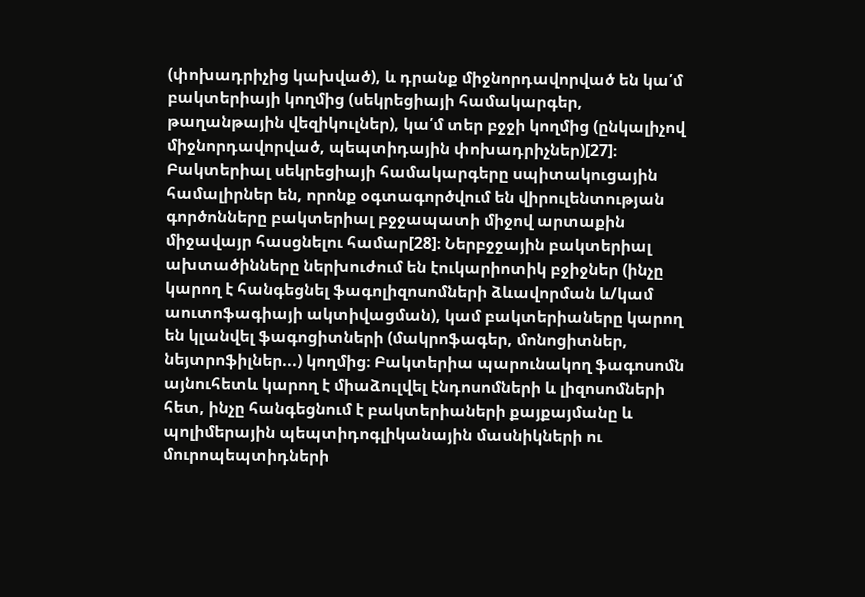(փոխադրիչից կախված), և դրանք միջնորդավորված են կա՛մ բակտերիայի կողմից (սեկրեցիայի համակարգեր, թաղանթային վեզիկուլներ), կա՛մ տեր բջջի կողմից (ընկալիչով միջնորդավորված, պեպտիդային փոխադրիչներ)[27]։ Բակտերիալ սեկրեցիայի համակարգերը սպիտակուցային համալիրներ են, որոնք օգտագործվում են վիրուլենտության գործոնները բակտերիալ բջջապատի միջով արտաքին միջավայր հասցնելու համար[28]։ Ներբջջային բակտերիալ ախտածինները ներխուժում են էուկարիոտիկ բջիջներ (ինչը կարող է հանգեցնել ֆագոլիզոսոմների ձևավորման և/կամ աուտոֆագիայի ակտիվացման), կամ բակտերիաները կարող են կլանվել ֆագոցիտների (մակրոֆագեր, մոնոցիտներ, նեյտրոֆիլներ...) կողմից։ Բակտերիա պարունակող ֆագոսոմն այնուհետև կարող է միաձուլվել էնդոսոմների և լիզոսոմների հետ, ինչը հանգեցնում է բակտերիաների քայքայմանը և պոլիմերային պեպտիդոգլիկանային մասնիկների ու մուրոպեպտիդների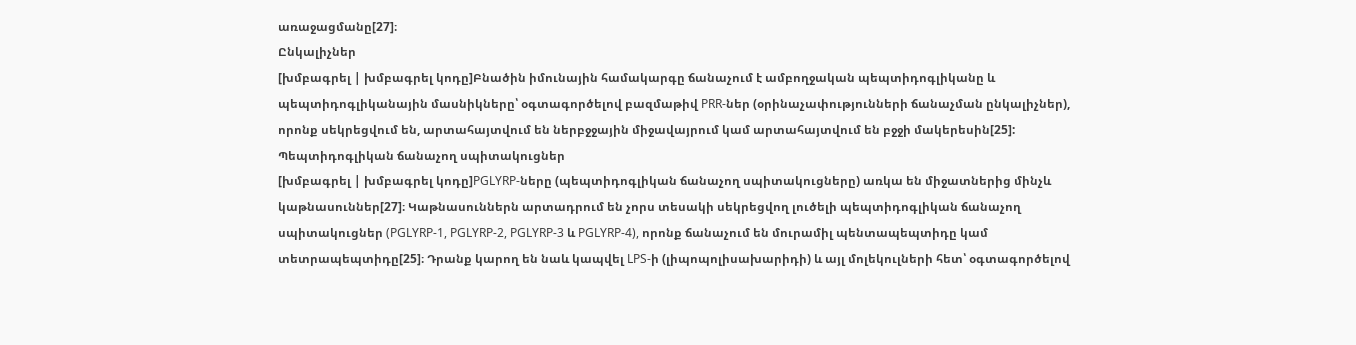առաջացմանը[27]։
Ընկալիչներ
[խմբագրել | խմբագրել կոդը]Բնածին իմունային համակարգը ճանաչում է ամբողջական պեպտիդոգլիկանը և պեպտիդոգլիկանային մասնիկները՝ օգտագործելով բազմաթիվ PRR-ներ (օրինաչափությունների ճանաչման ընկալիչներ), որոնք սեկրեցվում են, արտահայտվում են ներբջջային միջավայրում կամ արտահայտվում են բջջի մակերեսին[25]:
Պեպտիդոգլիկան ճանաչող սպիտակուցներ
[խմբագրել | խմբագրել կոդը]PGLYRP-ները (պեպտիդոգլիկան ճանաչող սպիտակուցները) առկա են միջատներից մինչև կաթնասուններ[27]։ Կաթնասուններն արտադրում են չորս տեսակի սեկրեցվող լուծելի պեպտիդոգլիկան ճանաչող սպիտակուցներ (PGLYRP-1, PGLYRP-2, PGLYRP-3 և PGLYRP-4), որոնք ճանաչում են մուրամիլ պենտապեպտիդը կամ տետրապեպտիդը[25]։ Դրանք կարող են նաև կապվել LPS-ի (լիպոպոլիսախարիդի) և այլ մոլեկուլների հետ՝ օգտագործելով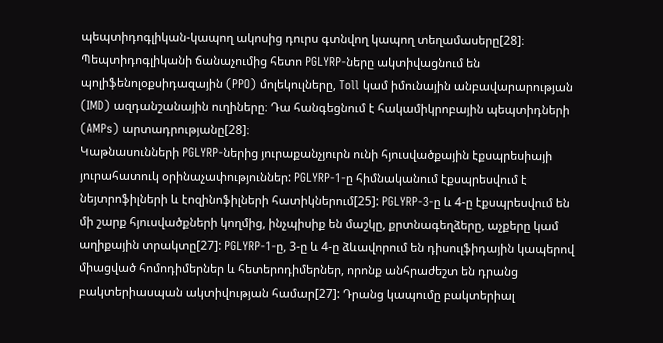պեպտիդոգլիկան-կապող ակոսից դուրս գտնվող կապող տեղամասերը[28]։ Պեպտիդոգլիկանի ճանաչումից հետո PGLYRP-ները ակտիվացնում են պոլիֆենոլօքսիդազային (PPO) մոլեկուլները, Toll կամ իմունային անբավարարության (IMD) ազդանշանային ուղիները։ Դա հանգեցնում է հակամիկրոբային պեպտիդների (AMPs) արտադրությանը[28]։
Կաթնասունների PGLYRP-ներից յուրաքանչյուրն ունի հյուսվածքային էքսպրեսիայի յուրահատուկ օրինաչափություններ: PGLYRP-1-ը հիմնականում էքսպրեսվում է նեյտրոֆիլների և էոզինոֆիլների հատիկներում[25]: PGLYRP-3-ը և 4-ը էքսպրեսվում են մի շարք հյուսվածքների կողմից, ինչպիսիք են մաշկը, քրտնագեղձերը, աչքերը կամ աղիքային տրակտը[27]: PGLYRP-1-ը, 3-ը և 4-ը ձևավորում են դիսուլֆիդային կապերով միացված հոմոդիմերներ և հետերոդիմերներ, որոնք անհրաժեշտ են դրանց բակտերիասպան ակտիվության համար[27]: Դրանց կապումը բակտերիալ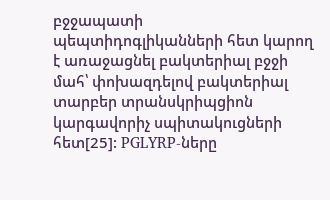բջջապատի պեպտիդոգլիկանների հետ կարող է առաջացնել բակտերիալ բջջի մահ՝ փոխազդելով բակտերիալ տարբեր տրանսկրիպցիոն կարգավորիչ սպիտակուցների հետ[25]: PGLYRP-ները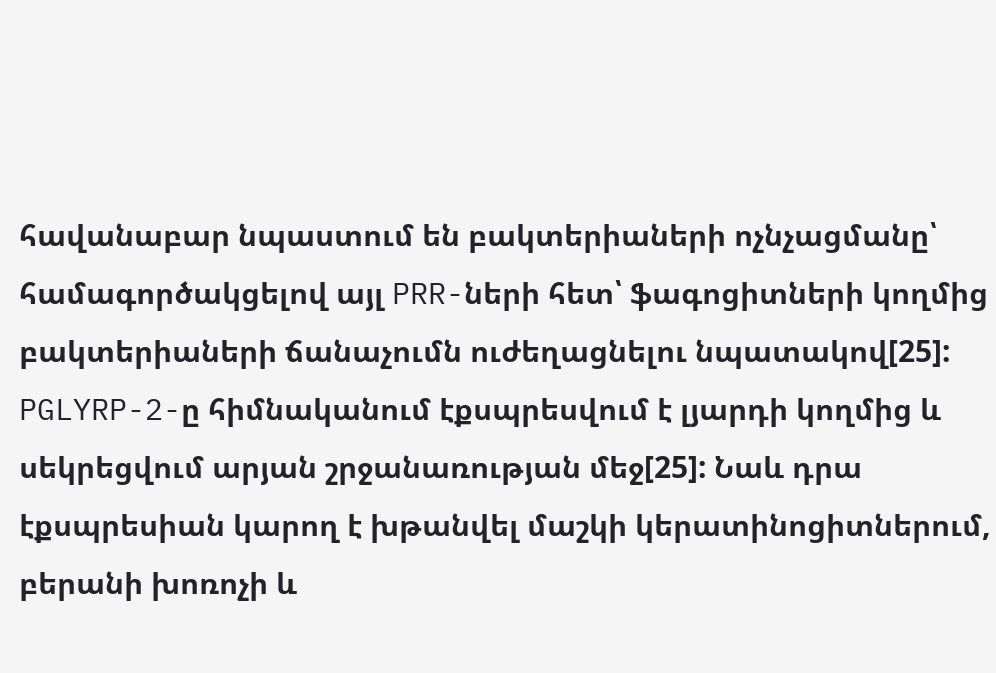հավանաբար նպաստում են բակտերիաների ոչնչացմանը՝ համագործակցելով այլ PRR-ների հետ՝ ֆագոցիտների կողմից բակտերիաների ճանաչումն ուժեղացնելու նպատակով[25]:
PGLYRP-2-ը հիմնականում էքսպրեսվում է լյարդի կողմից և սեկրեցվում արյան շրջանառության մեջ[25]: Նաև դրա էքսպրեսիան կարող է խթանվել մաշկի կերատինոցիտներում, բերանի խոռոչի և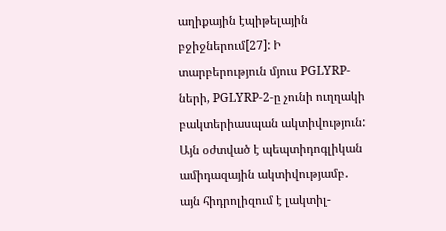աղիքային էպիթելային բջիջներում[27]: Ի տարբերություն մյուս PGLYRP-ների, PGLYRP-2-ը չունի ուղղակի բակտերիասպան ակտիվություն: Այն օժտված է պեպտիդոգլիկան ամիդազային ակտիվությամբ․ այն հիդրոլիզում է լակտիլ-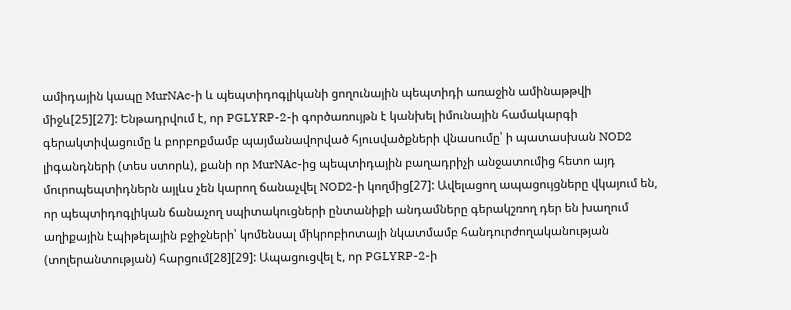ամիդային կապը MurNAc-ի և պեպտիդոգլիկանի ցողունային պեպտիդի առաջին ամինաթթվի միջև[25][27]: Ենթադրվում է, որ PGLYRP-2-ի գործառույթն է կանխել իմունային համակարգի գերակտիվացումը և բորբոքմամբ պայմանավորված հյուսվածքների վնասումը՝ ի պատասխան NOD2 լիգանդների (տես ստորև), քանի որ MurNAc-ից պեպտիդային բաղադրիչի անջատումից հետո այդ մուրոպեպտիդներն այլևս չեն կարող ճանաչվել NOD2-ի կողմից[27]: Ավելացող ապացույցները վկայում են, որ պեպտիդոգլիկան ճանաչող սպիտակուցների ընտանիքի անդամները գերակշռող դեր են խաղում աղիքային էպիթելային բջիջների՝ կոմենսալ միկրոբիոտայի նկատմամբ հանդուրժողականության (տոլերանտության) հարցում[28][29]: Ապացուցվել է, որ PGLYRP-2-ի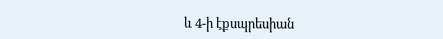և 4-ի էքսպրեսիան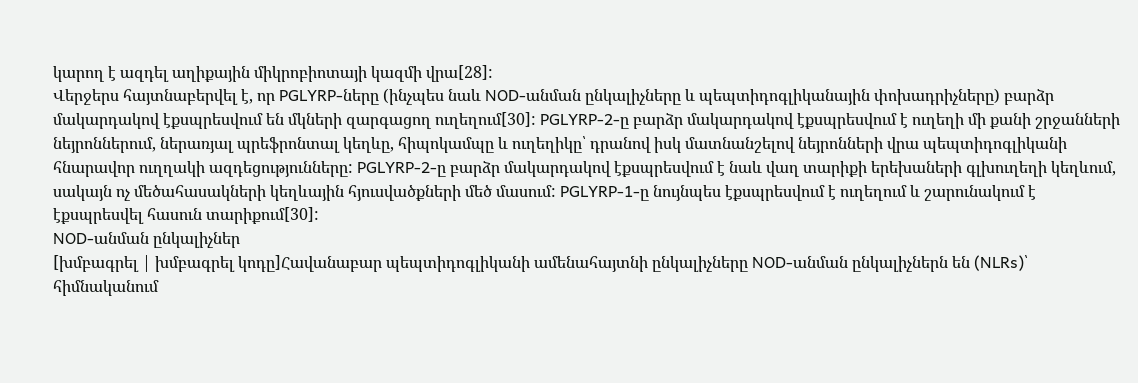կարող է ազդել աղիքային միկրոբիոտայի կազմի վրա[28]:
Վերջերս հայտնաբերվել է, որ PGLYRP-ները (ինչպես նաև NOD-անման ընկալիչները և պեպտիդոգլիկանային փոխադրիչները) բարձր մակարդակով էքսպրեսվում են մկների զարգացող ուղեղում[30]: PGLYRP-2-ը բարձր մակարդակով էքսպրեսվում է ուղեղի մի քանի շրջանների նեյրոններում, ներառյալ պրեֆրոնտալ կեղևը, հիպոկամպը և ուղեղիկը՝ դրանով իսկ մատնանշելով նեյրոնների վրա պեպտիդոգլիկանի հնարավոր ուղղակի ազդեցությունները: PGLYRP-2-ը բարձր մակարդակով էքսպրեսվում է նաև վաղ տարիքի երեխաների գլխուղեղի կեղևում, սակայն ոչ մեծահասակների կեղևային հյուսվածքների մեծ մասում: PGLYRP-1-ը նույնպես էքսպրեսվում է ուղեղում և շարունակում է էքսպրեսվել հասուն տարիքում[30]:
NOD-անման ընկալիչներ
[խմբագրել | խմբագրել կոդը]Հավանաբար պեպտիդոգլիկանի ամենահայտնի ընկալիչները NOD-անման ընկալիչներն են (NLRs)՝ հիմնականում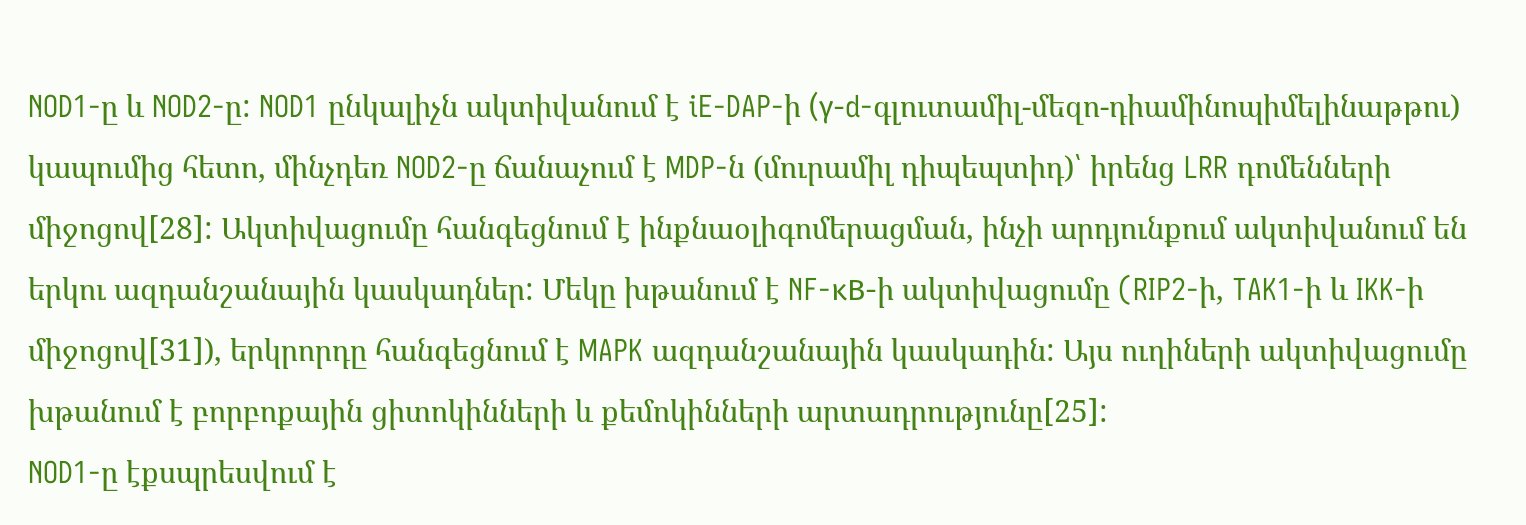NOD1-ը և NOD2-ը: NOD1 ընկալիչն ակտիվանում է iE-DAP-ի (γ-d-գլուտամիլ-մեզո-դիամինոպիմելինաթթու) կապումից հետո, մինչդեռ NOD2-ը ճանաչում է MDP-ն (մուրամիլ դիպեպտիդ)՝ իրենց LRR դոմենների միջոցով[28]: Ակտիվացումը հանգեցնում է ինքնաօլիգոմերացման, ինչի արդյունքում ակտիվանում են երկու ազդանշանային կասկադներ: Մեկը խթանում է NF-κB-ի ակտիվացումը (RIP2-ի, TAK1-ի և IKK-ի միջոցով[31]), երկրորդը հանգեցնում է MAPK ազդանշանային կասկադին: Այս ուղիների ակտիվացումը խթանում է բորբոքային ցիտոկինների և քեմոկինների արտադրությունը[25]:
NOD1-ը էքսպրեսվում է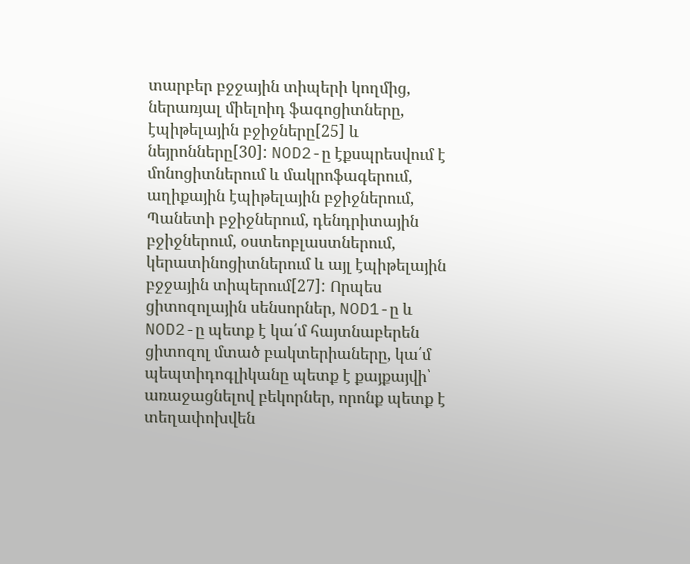տարբեր բջջային տիպերի կողմից, ներառյալ միելոիդ ֆագոցիտները, էպիթելային բջիջները[25] և նեյրոնները[30]: NOD2-ը էքսպրեսվում է մոնոցիտներում և մակրոֆագերում, աղիքային էպիթելային բջիջներում, Պանետի բջիջներում, դենդրիտային բջիջներում, օստեոբլաստներում, կերատինոցիտներում և այլ էպիթելային բջջային տիպերում[27]: Որպես ցիտոզոլային սենսորներ, NOD1-ը և NOD2-ը պետք է կա՛մ հայտնաբերեն ցիտոզոլ մտած բակտերիաները, կա՛մ պեպտիդոգլիկանը պետք է քայքայվի՝ առաջացնելով բեկորներ, որոնք պետք է տեղափոխվեն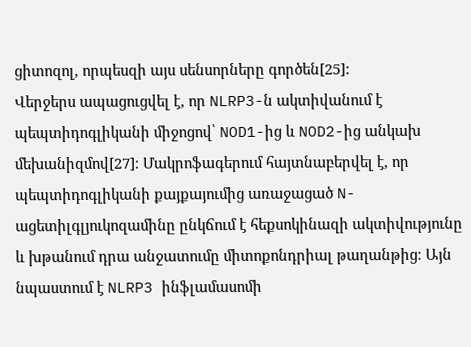ցիտոզոլ, որպեսզի այս սենսորները գործեն[25]:
Վերջերս ապացուցվել է, որ NLRP3-ն ակտիվանում է պեպտիդոգլիկանի միջոցով՝ NOD1-ից և NOD2-ից անկախ մեխանիզմով[27]։ Մակրոֆագերում հայտնաբերվել է, որ պեպտիդոգլիկանի քայքայումից առաջացած N-ացետիլգլյուկոզամինը ընկճում է հեքսոկինազի ակտիվությունը և խթանում դրա անջատումը միտոքոնդրիալ թաղանթից։ Այն նպաստում է NLRP3 ինֆլամասոմի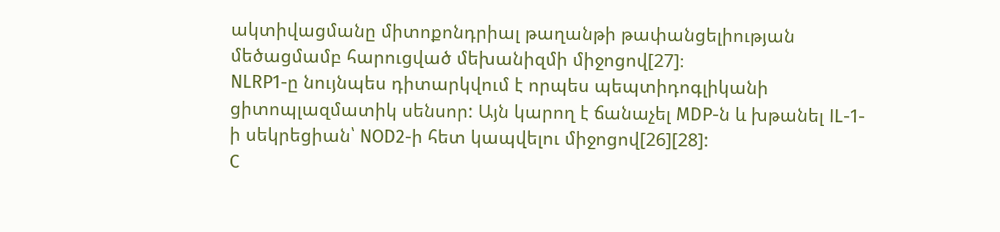ակտիվացմանը միտոքոնդրիալ թաղանթի թափանցելիության մեծացմամբ հարուցված մեխանիզմի միջոցով[27]։
NLRP1-ը նույնպես դիտարկվում է որպես պեպտիդոգլիկանի ցիտոպլազմատիկ սենսոր: Այն կարող է ճանաչել MDP-ն և խթանել IL-1-ի սեկրեցիան՝ NOD2-ի հետ կապվելու միջոցով[26][28]:
C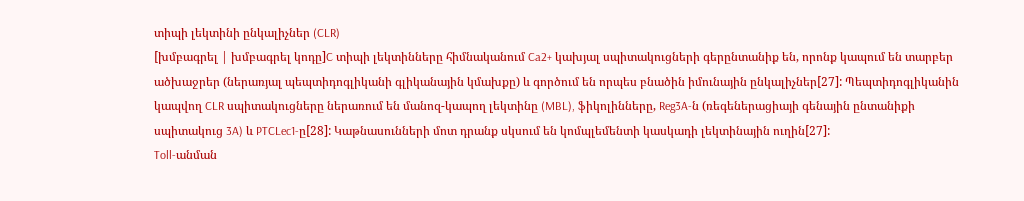տիպի լեկտինի ընկալիչներ (CLR)
[խմբագրել | խմբագրել կոդը]C տիպի լեկտինները հիմնականում Ca2+ կախյալ սպիտակուցների գերընտանիք են, որոնք կապում են տարբեր ածխաջրեր (ներառյալ պեպտիդոգլիկանի գլիկանային կմախքը) և գործում են որպես բնածին իմունային ընկալիչներ[27]: Պեպտիդոգլիկանին կապվող CLR սպիտակուցները ներառում են մանոզ-կապող լեկտինը (MBL), ֆիկոլինները, Reg3A-ն (ռեգեներացիայի գենային ընտանիքի սպիտակուց 3A) և PTCLec1-ը[28]: Կաթնասունների մոտ դրանք սկսում են կոմպլեմենտի կասկադի լեկտինային ուղին[27]:
Toll-անման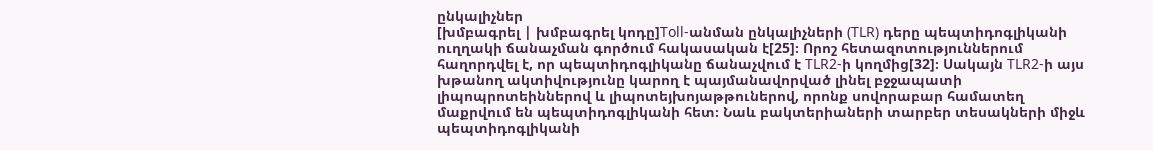ընկալիչներ
[խմբագրել | խմբագրել կոդը]Toll-անման ընկալիչների (TLR) դերը պեպտիդոգլիկանի ուղղակի ճանաչման գործում հակասական է[25]։ Որոշ հետազոտություններում հաղորդվել է, որ պեպտիդոգլիկանը ճանաչվում է TLR2-ի կողմից[32]։ Սակայն TLR2-ի այս խթանող ակտիվությունը կարող է պայմանավորված լինել բջջապատի լիպոպրոտեիններով և լիպոտեյխոյաթթուներով, որոնք սովորաբար համատեղ մաքրվում են պեպտիդոգլիկանի հետ։ Նաև բակտերիաների տարբեր տեսակների միջև պեպտիդոգլիկանի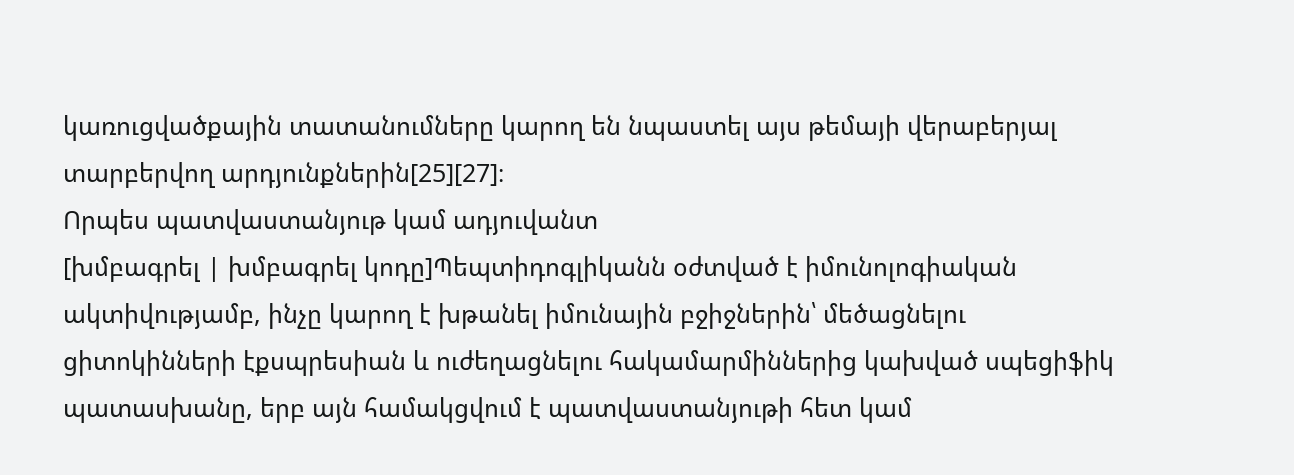կառուցվածքային տատանումները կարող են նպաստել այս թեմայի վերաբերյալ տարբերվող արդյունքներին[25][27]։
Որպես պատվաստանյութ կամ ադյուվանտ
[խմբագրել | խմբագրել կոդը]Պեպտիդոգլիկանն օժտված է իմունոլոգիական ակտիվությամբ, ինչը կարող է խթանել իմունային բջիջներին՝ մեծացնելու ցիտոկինների էքսպրեսիան և ուժեղացնելու հակամարմիններից կախված սպեցիֆիկ պատասխանը, երբ այն համակցվում է պատվաստանյութի հետ կամ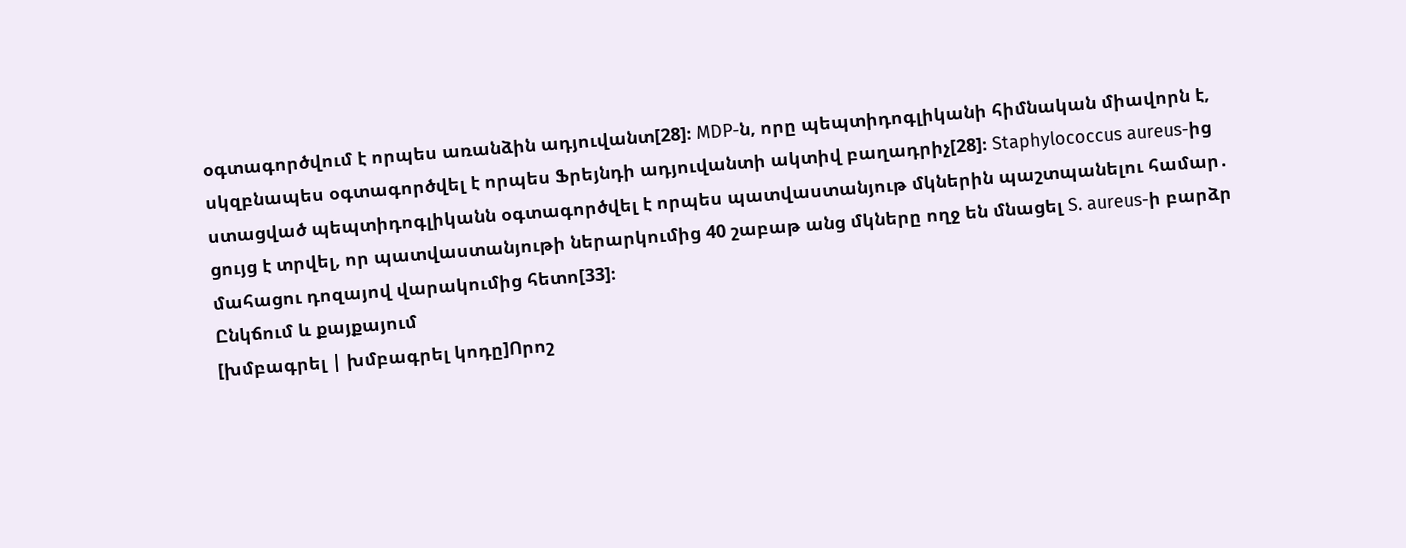օգտագործվում է որպես առանձին ադյուվանտ[28]։ MDP-ն, որը պեպտիդոգլիկանի հիմնական միավորն է, սկզբնապես օգտագործվել է որպես Ֆրեյնդի ադյուվանտի ակտիվ բաղադրիչ[28]։ Staphylococcus aureus-ից ստացված պեպտիդոգլիկանն օգտագործվել է որպես պատվաստանյութ մկներին պաշտպանելու համար․ ցույց է տրվել, որ պատվաստանյութի ներարկումից 40 շաբաթ անց մկները ողջ են մնացել S. aureus-ի բարձր մահացու դոզայով վարակումից հետո[33]։
Ընկճում և քայքայում
[խմբագրել | խմբագրել կոդը]Որոշ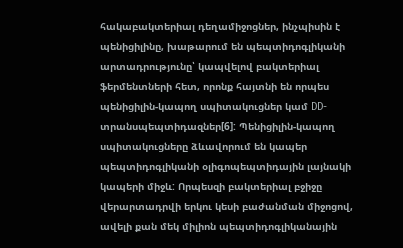հակաբակտերիալ դեղամիջոցներ, ինչպիսին է պենիցիլինը, խաթարում են պեպտիդոգլիկանի արտադրությունը՝ կապվելով բակտերիալ ֆերմենտների հետ, որոնք հայտնի են որպես պենիցիլին-կապող սպիտակուցներ կամ DD-տրանսպեպտիդազներ[6]: Պենիցիլին-կապող սպիտակուցները ձևավորում են կապեր պեպտիդոգլիկանի օլիգոպեպտիդային լայնակի կապերի միջև: Որպեսզի բակտերիալ բջիջը վերարտադրվի երկու կեսի բաժանման միջոցով, ավելի քան մեկ միլիոն պեպտիդոգլիկանային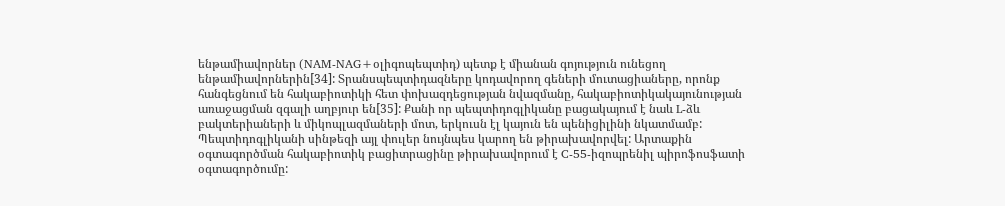ենթամիավորներ (NAM-NAG+օլիգոպեպտիդ) պետք է միանան գոյություն ունեցող ենթամիավորներին[34]: Տրանսպեպտիդազները կոդավորող գեների մուտացիաները, որոնք հանգեցնում են հակաբիոտիկի հետ փոխազդեցության նվազմանը, հակաբիոտիկակայունության առաջացման զգալի աղբյուր են[35]: Քանի որ պեպտիդոգլիկանը բացակայում է նաև L-ձև բակտերիաների և միկոպլազմաների մոտ, երկուսն էլ կայուն են պենիցիլինի նկատմամբ:
Պեպտիդոգլիկանի սինթեզի այլ փուլեր նույնպես կարող են թիրախավորվել: Արտաքին օգտագործման հակաբիոտիկ բացիտրացինը թիրախավորում է C-55-իզոպրենիլ պիրոֆոսֆատի օգտագործումը: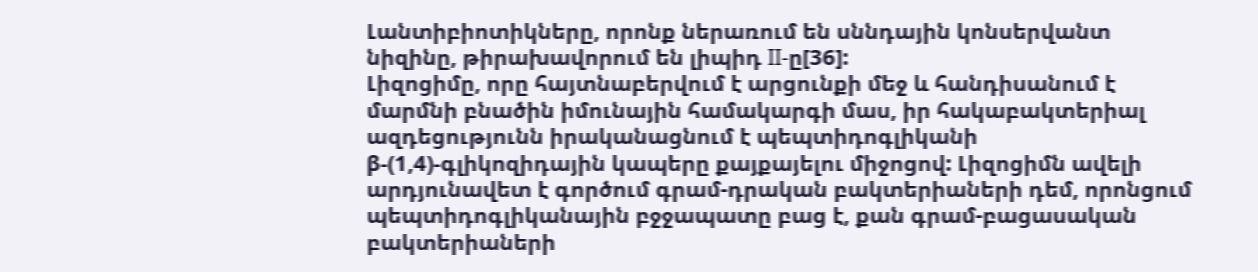Լանտիբիոտիկները, որոնք ներառում են սննդային կոնսերվանտ նիզինը, թիրախավորում են լիպիդ II-ը[36]:
Լիզոցիմը, որը հայտնաբերվում է արցունքի մեջ և հանդիսանում է մարմնի բնածին իմունային համակարգի մաս, իր հակաբակտերիալ ազդեցությունն իրականացնում է պեպտիդոգլիկանի β-(1,4)-գլիկոզիդային կապերը քայքայելու միջոցով: Լիզոցիմն ավելի արդյունավետ է գործում գրամ-դրական բակտերիաների դեմ, որոնցում պեպտիդոգլիկանային բջջապատը բաց է, քան գրամ-բացասական բակտերիաների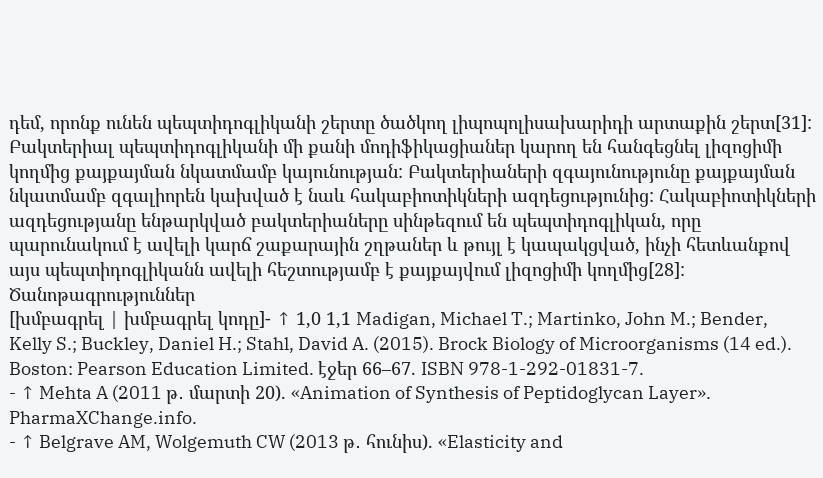դեմ, որոնք ունեն պեպտիդոգլիկանի շերտը ծածկող լիպոպոլիսախարիդի արտաքին շերտ[31]: Բակտերիալ պեպտիդոգլիկանի մի քանի մոդիֆիկացիաներ կարող են հանգեցնել լիզոցիմի կողմից քայքայման նկատմամբ կայունության: Բակտերիաների զգայունությունը քայքայման նկատմամբ զգալիորեն կախված է նաև հակաբիոտիկների ազդեցությունից: Հակաբիոտիկների ազդեցությանը ենթարկված բակտերիաները սինթեզում են պեպտիդոգլիկան, որը պարունակում է ավելի կարճ շաքարային շղթաներ և թույլ է կապակցված, ինչի հետևանքով այս պեպտիդոգլիկանն ավելի հեշտությամբ է քայքայվում լիզոցիմի կողմից[28]:
Ծանոթագրություններ
[խմբագրել | խմբագրել կոդը]- ↑ 1,0 1,1 Madigan, Michael T.; Martinko, John M.; Bender, Kelly S.; Buckley, Daniel H.; Stahl, David A. (2015). Brock Biology of Microorganisms (14 ed.). Boston: Pearson Education Limited. էջեր 66–67. ISBN 978-1-292-01831-7.
- ↑ Mehta A (2011 թ․ մարտի 20). «Animation of Synthesis of Peptidoglycan Layer». PharmaXChange.info.
- ↑ Belgrave AM, Wolgemuth CW (2013 թ․ հունիս). «Elasticity and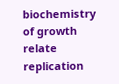biochemistry of growth relate replication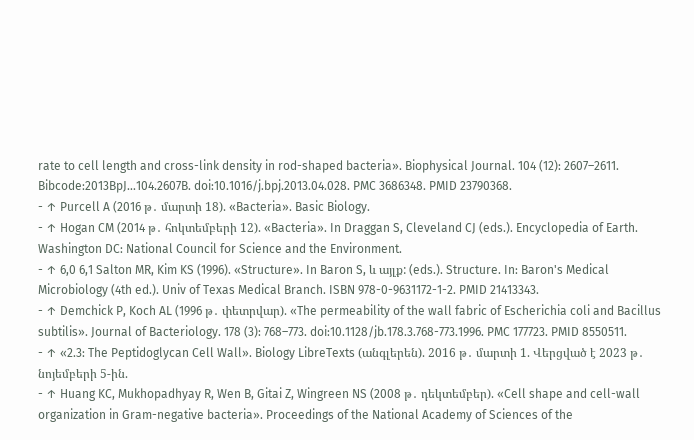rate to cell length and cross-link density in rod-shaped bacteria». Biophysical Journal. 104 (12): 2607–2611. Bibcode:2013BpJ...104.2607B. doi:10.1016/j.bpj.2013.04.028. PMC 3686348. PMID 23790368.
- ↑ Purcell A (2016 թ․ մարտի 18). «Bacteria». Basic Biology.
- ↑ Hogan CM (2014 թ․ հոկտեմբերի 12). «Bacteria». In Draggan S, Cleveland CJ (eds.). Encyclopedia of Earth. Washington DC: National Council for Science and the Environment.
- ↑ 6,0 6,1 Salton MR, Kim KS (1996). «Structure». In Baron S, և այլք: (eds.). Structure. In: Baron's Medical Microbiology (4th ed.). Univ of Texas Medical Branch. ISBN 978-0-9631172-1-2. PMID 21413343.
- ↑ Demchick P, Koch AL (1996 թ․ փետրվար). «The permeability of the wall fabric of Escherichia coli and Bacillus subtilis». Journal of Bacteriology. 178 (3): 768–773. doi:10.1128/jb.178.3.768-773.1996. PMC 177723. PMID 8550511.
- ↑ «2.3: The Peptidoglycan Cell Wall». Biology LibreTexts (անգլերեն). 2016 թ․ մարտի 1. Վերցված է 2023 թ․ նոյեմբերի 5-ին.
- ↑ Huang KC, Mukhopadhyay R, Wen B, Gitai Z, Wingreen NS (2008 թ․ դեկտեմբեր). «Cell shape and cell-wall organization in Gram-negative bacteria». Proceedings of the National Academy of Sciences of the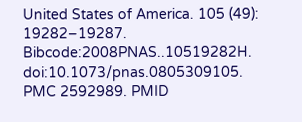United States of America. 105 (49): 19282–19287. Bibcode:2008PNAS..10519282H. doi:10.1073/pnas.0805309105. PMC 2592989. PMID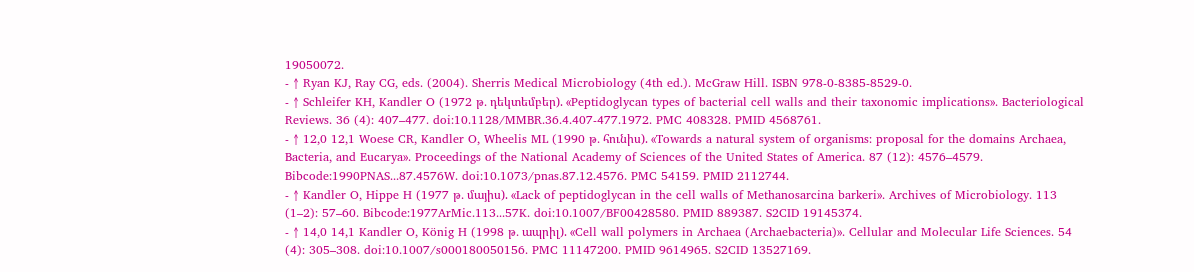19050072.
- ↑ Ryan KJ, Ray CG, eds. (2004). Sherris Medical Microbiology (4th ed.). McGraw Hill. ISBN 978-0-8385-8529-0.
- ↑ Schleifer KH, Kandler O (1972 թ․ դեկտեմբեր). «Peptidoglycan types of bacterial cell walls and their taxonomic implications». Bacteriological Reviews. 36 (4): 407–477. doi:10.1128/MMBR.36.4.407-477.1972. PMC 408328. PMID 4568761.
- ↑ 12,0 12,1 Woese CR, Kandler O, Wheelis ML (1990 թ․ հունիս). «Towards a natural system of organisms: proposal for the domains Archaea, Bacteria, and Eucarya». Proceedings of the National Academy of Sciences of the United States of America. 87 (12): 4576–4579. Bibcode:1990PNAS...87.4576W. doi:10.1073/pnas.87.12.4576. PMC 54159. PMID 2112744.
- ↑ Kandler O, Hippe H (1977 թ․ մայիս). «Lack of peptidoglycan in the cell walls of Methanosarcina barkeri». Archives of Microbiology. 113 (1–2): 57–60. Bibcode:1977ArMic.113...57K. doi:10.1007/BF00428580. PMID 889387. S2CID 19145374.
- ↑ 14,0 14,1 Kandler O, König H (1998 թ․ ապրիլ). «Cell wall polymers in Archaea (Archaebacteria)». Cellular and Molecular Life Sciences. 54 (4): 305–308. doi:10.1007/s000180050156. PMC 11147200. PMID 9614965. S2CID 13527169.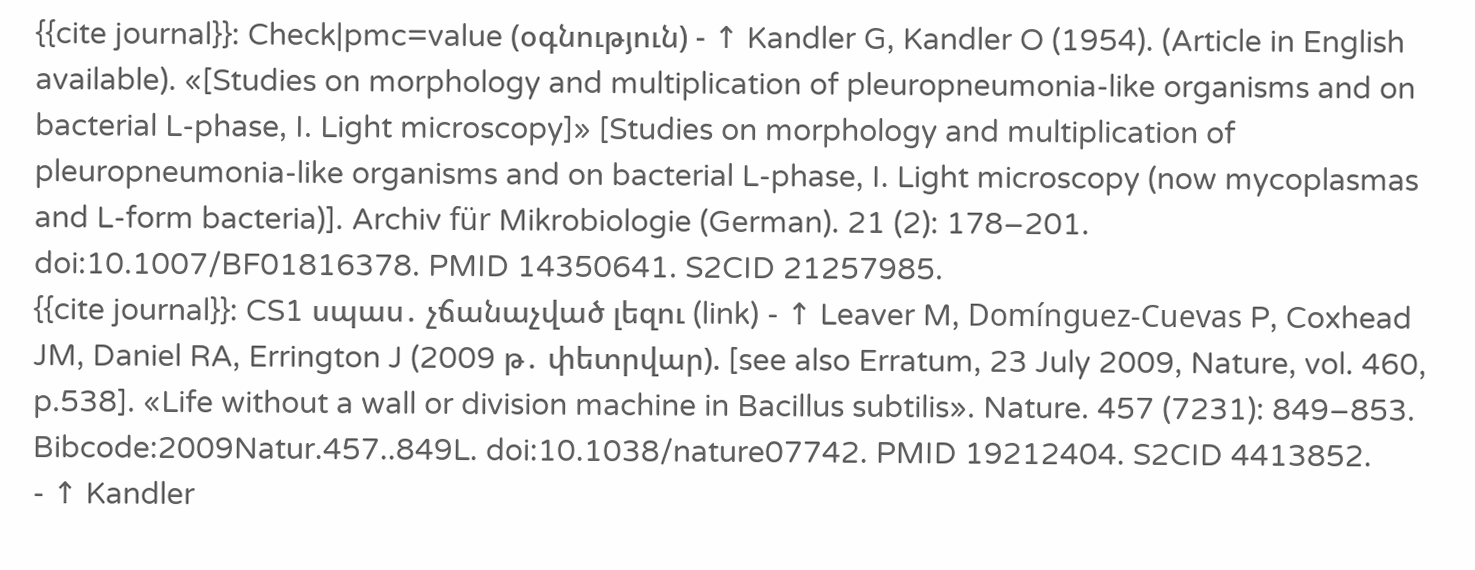{{cite journal}}: Check|pmc=value (օգնություն) - ↑ Kandler G, Kandler O (1954). (Article in English available). «[Studies on morphology and multiplication of pleuropneumonia-like organisms and on bacterial L-phase, I. Light microscopy]» [Studies on morphology and multiplication of pleuropneumonia-like organisms and on bacterial L-phase, I. Light microscopy (now mycoplasmas and L-form bacteria)]. Archiv für Mikrobiologie (German). 21 (2): 178–201. doi:10.1007/BF01816378. PMID 14350641. S2CID 21257985.
{{cite journal}}: CS1 սպաս․ չճանաչված լեզու (link) - ↑ Leaver M, Domínguez-Cuevas P, Coxhead JM, Daniel RA, Errington J (2009 թ․ փետրվար). [see also Erratum, 23 July 2009, Nature, vol. 460, p.538]. «Life without a wall or division machine in Bacillus subtilis». Nature. 457 (7231): 849–853. Bibcode:2009Natur.457..849L. doi:10.1038/nature07742. PMID 19212404. S2CID 4413852.
- ↑ Kandler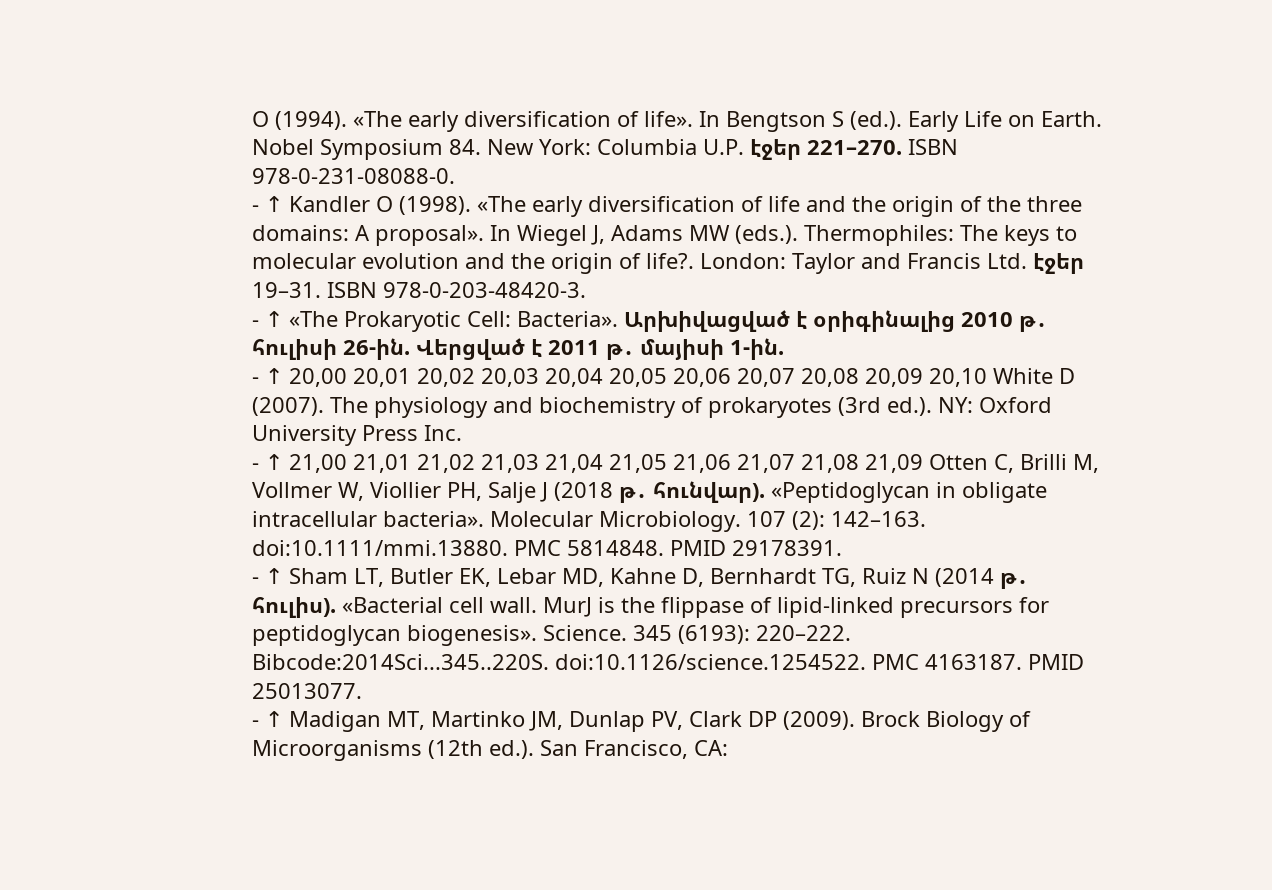O (1994). «The early diversification of life». In Bengtson S (ed.). Early Life on Earth. Nobel Symposium 84. New York: Columbia U.P. էջեր 221–270. ISBN 978-0-231-08088-0.
- ↑ Kandler O (1998). «The early diversification of life and the origin of the three domains: A proposal». In Wiegel J, Adams MW (eds.). Thermophiles: The keys to molecular evolution and the origin of life?. London: Taylor and Francis Ltd. էջեր 19–31. ISBN 978-0-203-48420-3.
- ↑ «The Prokaryotic Cell: Bacteria». Արխիվացված է օրիգինալից 2010 թ․ հուլիսի 26-ին. Վերցված է 2011 թ․ մայիսի 1-ին.
- ↑ 20,00 20,01 20,02 20,03 20,04 20,05 20,06 20,07 20,08 20,09 20,10 White D (2007). The physiology and biochemistry of prokaryotes (3rd ed.). NY: Oxford University Press Inc.
- ↑ 21,00 21,01 21,02 21,03 21,04 21,05 21,06 21,07 21,08 21,09 Otten C, Brilli M, Vollmer W, Viollier PH, Salje J (2018 թ․ հունվար). «Peptidoglycan in obligate intracellular bacteria». Molecular Microbiology. 107 (2): 142–163. doi:10.1111/mmi.13880. PMC 5814848. PMID 29178391.
- ↑ Sham LT, Butler EK, Lebar MD, Kahne D, Bernhardt TG, Ruiz N (2014 թ․ հուլիս). «Bacterial cell wall. MurJ is the flippase of lipid-linked precursors for peptidoglycan biogenesis». Science. 345 (6193): 220–222. Bibcode:2014Sci...345..220S. doi:10.1126/science.1254522. PMC 4163187. PMID 25013077.
- ↑ Madigan MT, Martinko JM, Dunlap PV, Clark DP (2009). Brock Biology of Microorganisms (12th ed.). San Francisco, CA: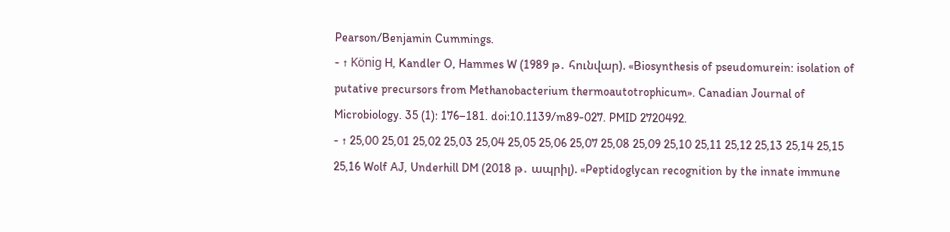Pearson/Benjamin Cummings.
- ↑ König H, Kandler O, Hammes W (1989 թ․ հունվար). «Biosynthesis of pseudomurein: isolation of putative precursors from Methanobacterium thermoautotrophicum». Canadian Journal of Microbiology. 35 (1): 176–181. doi:10.1139/m89-027. PMID 2720492.
- ↑ 25,00 25,01 25,02 25,03 25,04 25,05 25,06 25,07 25,08 25,09 25,10 25,11 25,12 25,13 25,14 25,15 25,16 Wolf AJ, Underhill DM (2018 թ․ ապրիլ). «Peptidoglycan recognition by the innate immune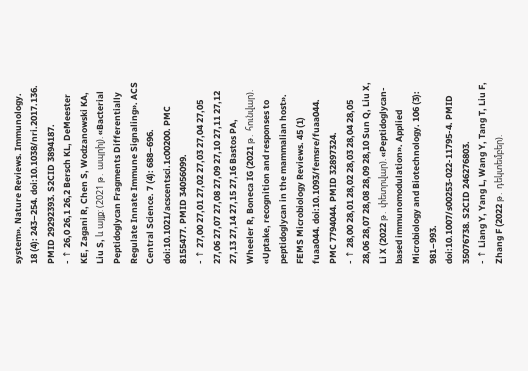system». Nature Reviews. Immunology. 18 (4): 243–254. doi:10.1038/nri.2017.136. PMID 29292393. S2CID 3894187.
- ↑ 26,0 26,1 26,2 Bersch KL, DeMeester KE, Zagani R, Chen S, Wodzanowski KA, Liu S, և այլք: (2021 թ․ ապրիլ). «Bacterial Peptidoglycan Fragments Differentially Regulate Innate Immune Signaling». ACS Central Science. 7 (4): 688–696. doi:10.1021/acscentsci.1c00200. PMC 8155477. PMID 34056099.
- ↑ 27,00 27,01 27,02 27,03 27,04 27,05 27,06 27,07 27,08 27,09 27,10 27,11 27,12 27,13 27,14 27,15 27,16 Bastos PA, Wheeler R, Boneca IG (2021 թ․ հունվար). «Uptake, recognition and responses to peptidoglycan in the mammalian host». FEMS Microbiology Reviews. 45 (1) fuaa044. doi:10.1093/femsre/fuaa044. PMC 7794044. PMID 32897324.
- ↑ 28,00 28,01 28,02 28,03 28,04 28,05 28,06 28,07 28,08 28,09 28,10 Sun Q, Liu X, Li X (2022 թ․ փետրվար). «Peptidoglycan-based immunomodulation». Applied Microbiology and Biotechnology. 106 (3): 981–993. doi:10.1007/s00253-022-11795-4. PMID 35076738. S2CID 246276803.
- ↑ Liang Y, Yang L, Wang Y, Tang T, Liu F, Zhang F (2022 թ․ դեկտեմբեր).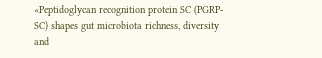«Peptidoglycan recognition protein SC (PGRP-SC) shapes gut microbiota richness, diversity and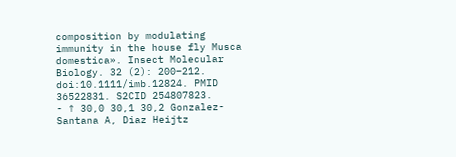composition by modulating immunity in the house fly Musca domestica». Insect Molecular Biology. 32 (2): 200–212. doi:10.1111/imb.12824. PMID 36522831. S2CID 254807823.
- ↑ 30,0 30,1 30,2 Gonzalez-Santana A, Diaz Heijtz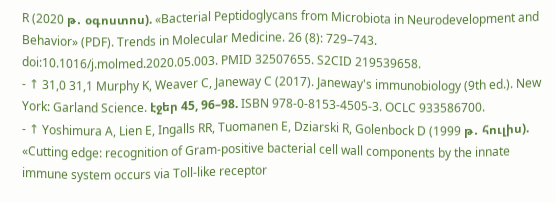R (2020 թ․ օգոստոս). «Bacterial Peptidoglycans from Microbiota in Neurodevelopment and Behavior» (PDF). Trends in Molecular Medicine. 26 (8): 729–743. doi:10.1016/j.molmed.2020.05.003. PMID 32507655. S2CID 219539658.
- ↑ 31,0 31,1 Murphy K, Weaver C, Janeway C (2017). Janeway's immunobiology (9th ed.). New York: Garland Science. էջեր 45, 96–98. ISBN 978-0-8153-4505-3. OCLC 933586700.
- ↑ Yoshimura A, Lien E, Ingalls RR, Tuomanen E, Dziarski R, Golenbock D (1999 թ․ հուլիս). «Cutting edge: recognition of Gram-positive bacterial cell wall components by the innate immune system occurs via Toll-like receptor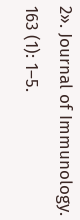2». Journal of Immunology. 163 (1): 1–5.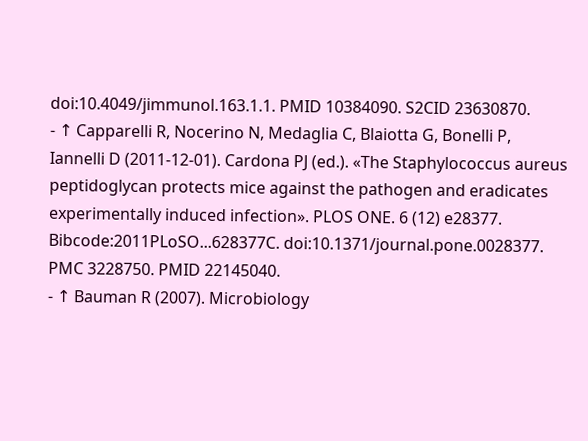doi:10.4049/jimmunol.163.1.1. PMID 10384090. S2CID 23630870.
- ↑ Capparelli R, Nocerino N, Medaglia C, Blaiotta G, Bonelli P, Iannelli D (2011-12-01). Cardona PJ (ed.). «The Staphylococcus aureus peptidoglycan protects mice against the pathogen and eradicates experimentally induced infection». PLOS ONE. 6 (12) e28377. Bibcode:2011PLoSO...628377C. doi:10.1371/journal.pone.0028377. PMC 3228750. PMID 22145040.
- ↑ Bauman R (2007). Microbiology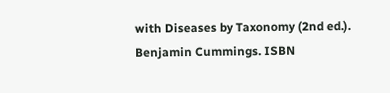with Diseases by Taxonomy (2nd ed.). Benjamin Cummings. ISBN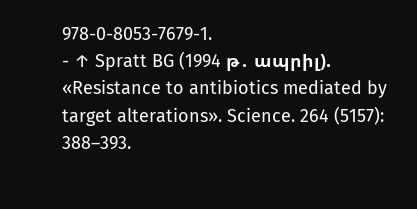978-0-8053-7679-1.
- ↑ Spratt BG (1994 թ․ ապրիլ). «Resistance to antibiotics mediated by target alterations». Science. 264 (5157): 388–393.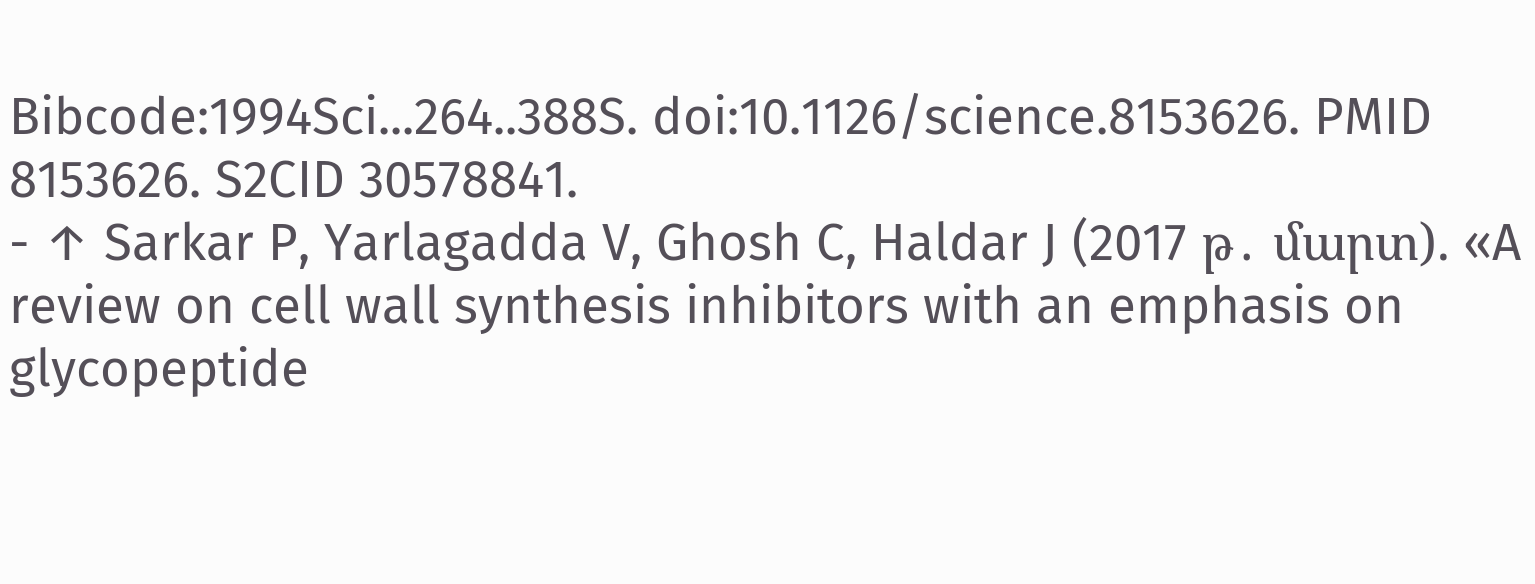Bibcode:1994Sci...264..388S. doi:10.1126/science.8153626. PMID 8153626. S2CID 30578841.
- ↑ Sarkar P, Yarlagadda V, Ghosh C, Haldar J (2017 թ․ մարտ). «A review on cell wall synthesis inhibitors with an emphasis on glycopeptide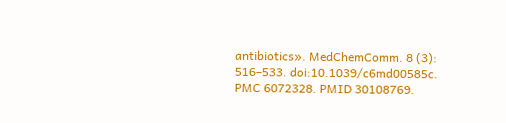antibiotics». MedChemComm. 8 (3): 516–533. doi:10.1039/c6md00585c. PMC 6072328. PMID 30108769.